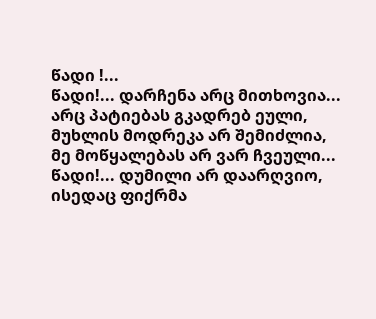წადი !...
წადი!... დარჩენა არც მითხოვია...
არც პატიებას გკადრებ ეული,
მუხლის მოდრეკა არ შემიძლია,
მე მოწყალებას არ ვარ ჩვეული...
წადი!... დუმილი არ დაარღვიო,
ისედაც ფიქრმა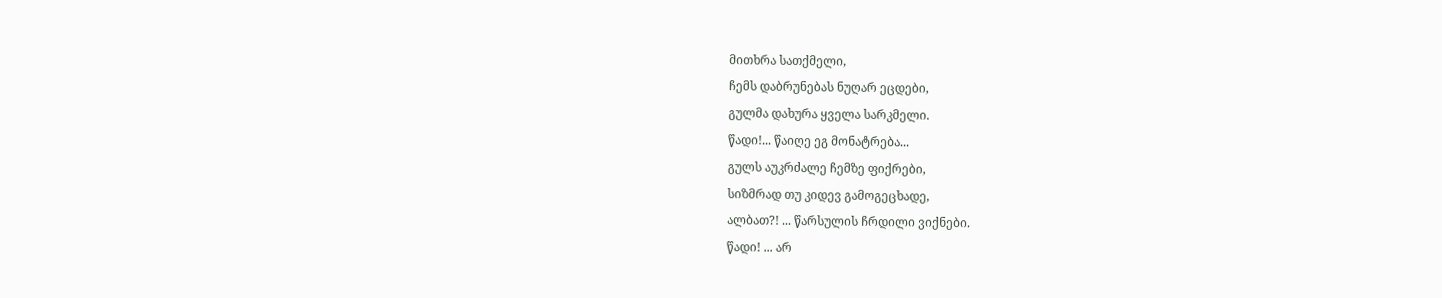მითხრა სათქმელი,
ჩემს დაბრუნებას ნუღარ ეცდები,
გულმა დახურა ყველა სარკმელი.
წადი!... წაიღე ეგ მონატრება...
გულს აუკრძალე ჩემზე ფიქრები,
სიზმრად თუ კიდევ გამოგეცხადე,
ალბათ?! ... წარსულის ჩრდილი ვიქნები.
წადი! ... არ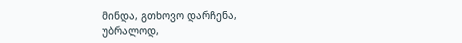მინდა, გთხოვო დარჩენა,
უბრალოდ,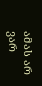ამას არ ვარ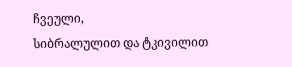ჩვეული,
სიბრალულით და ტკივილით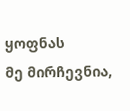ყოფნას
მე მირჩევნია,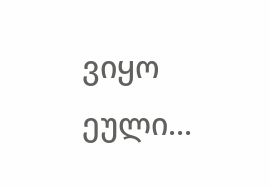ვიყო ეული...